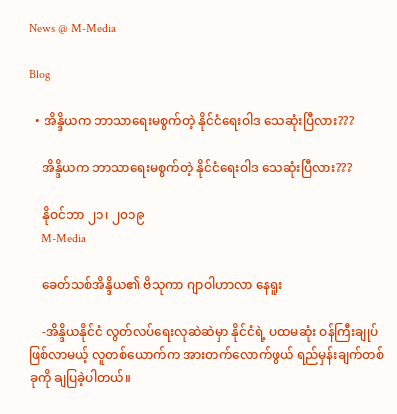News @ M-Media

Blog

  • အိန္ဒိယက ဘာသာရေးမစွက်တဲ့ နိုင်ငံရေးဝါဒ သေဆုံးပြီလား???

    အိန္ဒိယက ဘာသာရေးမစွက်တဲ့ နိုင်ငံရေးဝါဒ သေဆုံးပြီလား???

    နိုဝင်ဘာ ၂၁၊ ၂၀၁၉
    M-Media

    ခေတ်သစ်အိန္ဒိယ၏ ဗိသုကာ ဂျာဝါဟာလာ နေရူး

    -အိန္ဒိယနိုင်ငံ လွတ်လပ်ရေးလုဆဲဆဲမှာ နိုင်ငံရဲ့ ပထမဆုံး ဝန်ကြီးချုပ်ဖြစ်လာမယ့် လူတစ်ယောက်က အားတက်လောက်ဖွယ် ရည်မှန်းချက်တစ်ခုကို ချပြခဲ့ပါတယ်။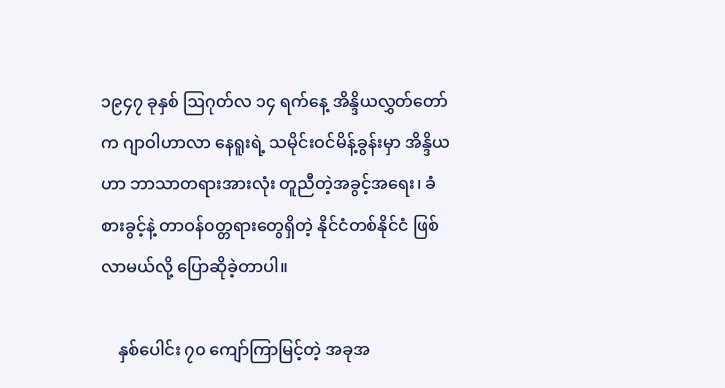၁၉၄၇ ခုနှစ် ဩဂုတ်လ ၁၄ ရက်နေ့ အိန္ဒိယလွှတ်တော်က ဂျာဝါဟာလာ နေရူးရဲ့ သမိုင်းဝင်မိန့်ခွန်းမှာ အိန္ဒိယဟာ ဘာသာတရားအားလုံး တူညီတဲ့အခွင့်အရေး၊ ခံစားခွင့်နဲ့ တာဝန်၀တ္တရားတွေရှိတဲ့ နိုင်ငံတစ်နိုင်ငံ ဖြစ်လာမယ်လို့ ပြောဆိုခဲ့တာပါ။

    နှစ်ပေါင်း ၇၀ ကျော်ကြာမြင့်တဲ့ အခုအ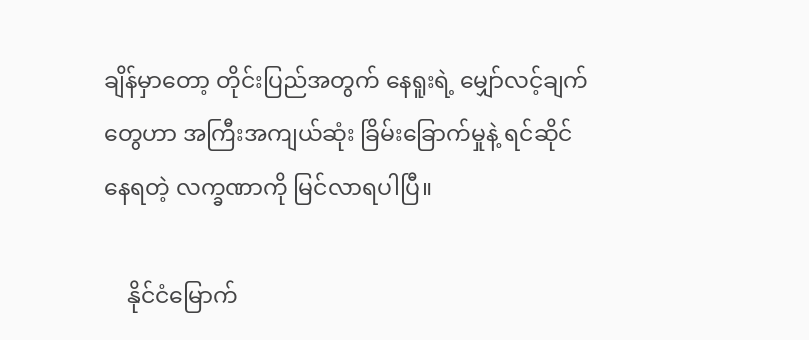ချိန်မှာတော့ တိုင်းပြည်အတွက် နေရူးရဲ့ မျှော်လင့်ချက်တွေဟာ အကြီးအကျယ်ဆုံး ခြိမ်းခြောက်မှုနဲ့ ရင်ဆိုင်နေရတဲ့ လက္ခဏာကို မြင်လာရပါပြီ။

    နိုင်ငံမြောက်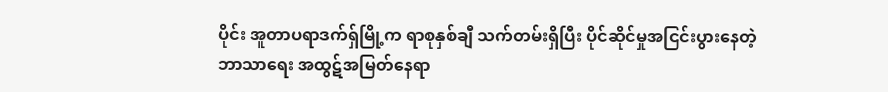ပိုင်း အူတာပရာဒက်ရှ်မြို့က ရာစုနှစ်ချီ သက်တမ်းရှိပြီး ပိုင်ဆိုင်မှုအငြင်းပွားနေတဲ့ ဘာသာရေး အထွဋ်အမြတ်နေရာ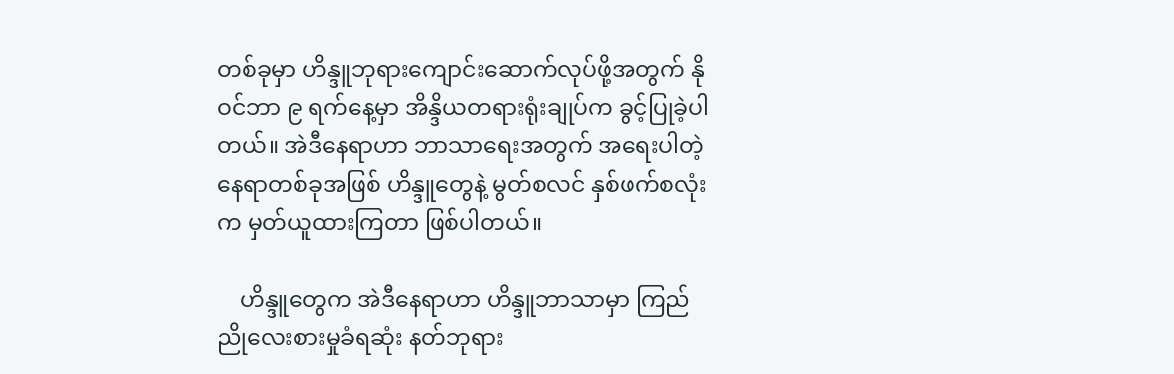တစ်ခုမှာ ဟိန္ဒူဘုရားကျောင်းဆောက်လုပ်ဖို့အတွက် နိုဝင်ဘာ ၉ ရက်နေ့မှာ အိန္ဒိယတရားရုံးချုပ်က ခွင့်ပြုခဲ့ပါတယ်။ အဲဒီနေရာဟာ ဘာသာရေးအတွက် အရေးပါတဲ့ နေရာတစ်‌ခုအဖြစ် ဟိန္ဒူတွေနဲ့ မွတ်စလင် နှစ်ဖက်စလုံးက မှတ်ယူထားကြတာ ဖြစ်ပါတယ်။

    ဟိန္ဒူတွေက အဲဒီနေရာဟာ ဟိန္ဒူဘာသာမှာ ကြည်ညိုလေးစားမှုခံရဆုံး နတ်ဘုရား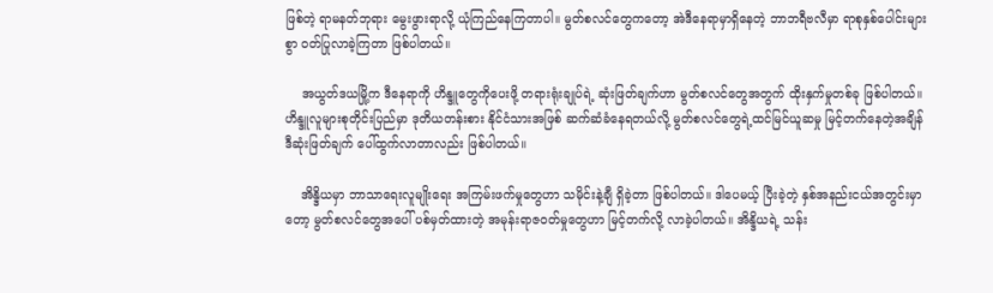ဖြစ်တဲ့ ရာမနတ်ဘုရား မွေးဖွားရာလို့ ယုံကြည်နေကြတာပါ။ မွတ်စလင်တွေကတော့ အဲဒီနေရာမှာရှိနေတဲ့ ဘာဘရီဗလီမှာ ရာစုနှစ်ပေါင်းများစွာ ဝတ်ပြုလာခဲ့ကြတာ ဖြစ်ပါတယ်။

    အယွတ်ဒယမြို့က ဒီနေရာကို ဟိန္ဒူတွေကိုပေးဖို့ တရားရုံးချုပ်ရဲ့ ဆုံးဖြတ်ချက်ဟာ မွတ်စလင်တွေအတွက် ထိုးနှက်မှုတစ်ခု ဖြစ်ပါတယ်။ ဟိန္ဒူလူများစုတိုင်းပြည်မှာ ဒုတိယတန်းစား နိုင်ငံသားအဖြစ် ဆက်ဆံခံနေရတယ်လို့ မွတ်စလင်တွေရဲ့ထင်မြင်ယူဆမှု မြင့်တက်နေတဲ့အချိန် ဒီဆုံးဖြတ်ချက် ပေါ်ထွက်လာတာလည်း ဖြစ်ပါတယ်။

    အိန္ဒိယမှာ ဘာသာရေးလူမျိုးရေး အကြမ်းဖက်မှုတွေဟာ သမိုင်းနဲ့ချီ ရှိခဲ့တာ ဖြစ်ပါတယ်။ ဒါပေမယ့် ပြီးခဲ့တဲ့ နှစ်အနည်းငယ်အတွင်းမှာတော့ မွတ်စလင်တွေအပေါ် ပစ်မှတ်ထားတဲ့ အမုန်းရာဇဝတ်မှုတွေဟာ မြင့်တက်လို့ လာခဲ့ပါတယ်။ အိန္ဒိယရဲ့ သန်း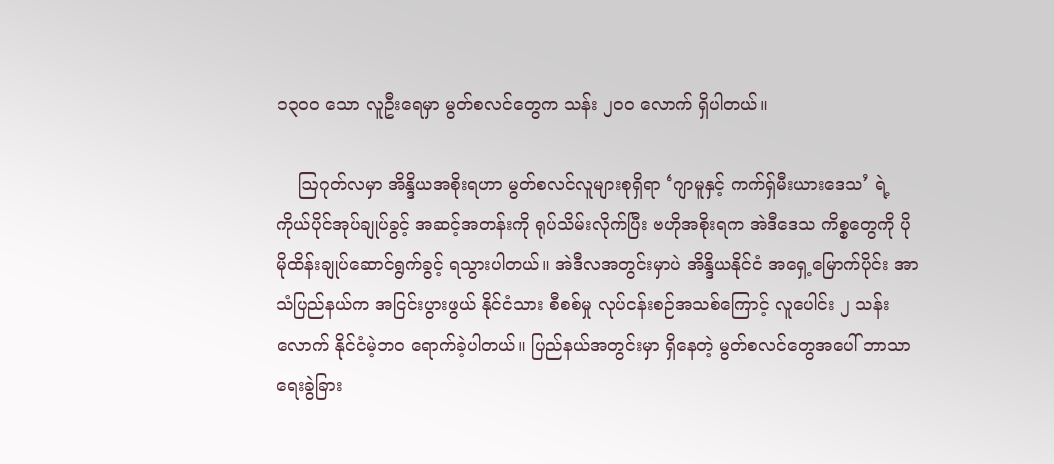၁၃၀၀ သော လူဦးရေမှာ မွတ်စလင်တွေက သန်း ၂၀၀ လောက် ရှိပါတယ်။

    ဩဂုတ်လမှာ အိန္ဒိယအစိုးရဟာ မွတ်စလင်လူများစုရှိရာ ‘ဂျာမူနှင့် ကက်ရှ်မီးယားဒေသ’ ရဲ့ ကိုယ်ပိုင်အုပ်ချုပ်ခွင့် အဆင့်အတန်းကို ရုပ်သိမ်းလိုက်ပြီး ဗဟိုအစိုးရက အဲဒီဒေသ ကိစ္စတွေကို ပိုမိုထိန်းချုပ်ဆောင်ရွက်ခွင့် ရသွားပါတယ်။ အဲဒီလအတွင်းမှာပဲ အိန္ဒိယနိုင်ငံ အရှေ့မြောက်ပိုင်း အာသံပြည်နယ်က အငြင်းပွားဖွယ် နိုင်ငံသား စီစစ်မှု လုပ်ငန်းစဉ်အသစ်ကြောင့် လူပေါင်း ၂ သန်းလောက် နိုင်ငံမဲ့ဘ၀ ရောက်ခဲ့ပါတယ်။ ပြည်နယ်အတွင်းမှာ ရှိနေတဲ့ မွတ်စလင်တွေအပေါ် ဘာသာရေးခွဲခြား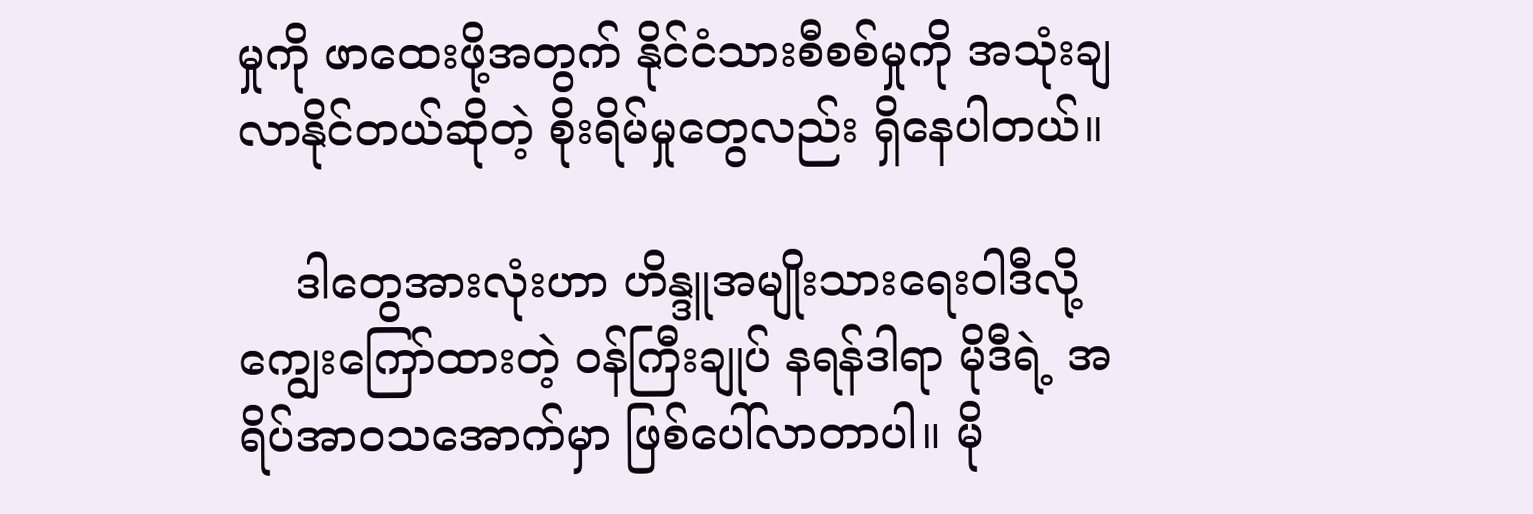မှုကို ဖာထေးဖို့အတွက် နိုင်ငံသားစီစစ်မှုကို အသုံးချလာနိုင်တယ်ဆိုတဲ့ စိုးရိမ်မှုတွေလည်း ရှိနေပါတယ်။

    ဒါတွေအားလုံးဟာ ဟိန္ဒူအမျိုးသားရေးဝါဒီလို့ ကျွေးကြော်ထားတဲ့ ဝန်ကြီးချုပ် နရန်ဒါရာ မိုဒီရဲ့ အရိပ်အာ၀သအောက်မှာ ဖြစ်ပေါ်လာတာပါ။ မို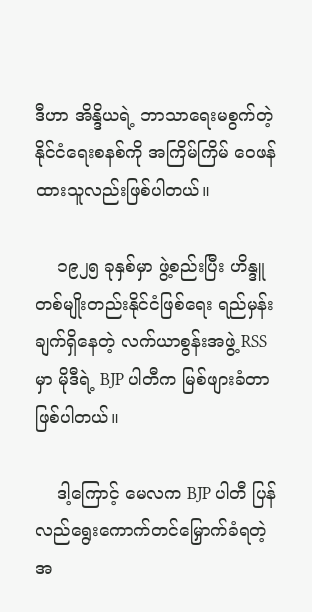ဒီဟာ အိန္ဒိယရဲ့ ဘာသာရေးမစွက်တဲ့ နိုင်ငံရေးစနစ်ကို အကြိမ်ကြိမ် ဝေဖန်ထားသူလည်းဖြစ်ပါတယ်။

    ၁၉၂၅ ခုနှစ်မှာ ဖွဲ့စည်းပြီး ဟိန္ဒူတစ်မျိုးတည်းနိုင်ငံဖြစ်ရေး ရည်မှန်းချက်ရှိနေတဲ့ လက်ယာစွန်းအဖွဲ့ RSS မှာ မိုဒီရဲ့ BJP ပါတီက မြစ်ဖျားခံတာ ဖြစ်ပါတယ်။

    ဒါ့ကြောင့် မေလက BJP ပါတီ ပြန်လည်ရွေးကောက်တင်မြှောက်ခံရတဲ့အ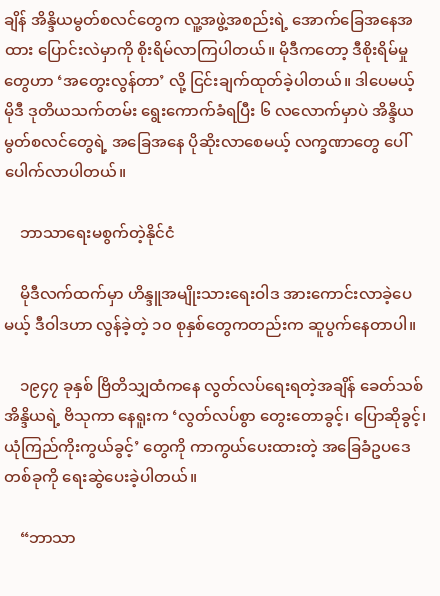ချိန် အိန္ဒိယမွတ်စလင်တွေက လူ့အဖွဲ့အစည်းရဲ့ အောက်ခြေအနေအထား ပြောင်းလဲမှာကို စိုးရိမ်လာကြပါတယ်။ မိုဒီကတော့ ဒီစိုးရိမ်မှုတွေဟာ ‘အတွေးလွန်တာ’ လို့ ငြင်းချက်ထုတ်ခဲ့ပါတယ်။ ဒါပေမယ့် မိုဒီ ဒုတိယသက်တမ်း ရွေးကောက်ခံရပြီး ၆ လလောက်မှာပဲ အိန္ဒိယမွတ်စလင်တွေရဲ့ အခြေအနေ ပိုဆိုးလာစေမယ့် လက္ခဏာတွေ ပေါ်ပေါက်လာပါတယ်။

    ဘာသာရေးမစွက်တဲ့နိုင်ငံ

    မိုဒီလက်ထက်မှာ ဟိန္ဒူအမျိုးသားရေးဝါဒ အားကောင်းလာခဲ့ပေမယ့် ဒီဝါဒဟာ လွန်ခဲ့တဲ့ ၁၀ စုနှစ်တွေကတည်းက ဆူပွက်နေတာပါ။

    ၁၉၄၇ ခုနှစ် ဗြိတိသျှထံကနေ လွတ်လပ်ရေးရတဲ့အချိန် ခေတ်သစ်အိန္ဒိယရဲ့ ဗိသုကာ နေရူးက ‘လွတ်လပ်စွာ တွေးတောခွင့်၊ ပြောဆိုခွင့်၊ ယုံကြည်ကိုးကွယ်ခွင့်’ တွေကို ကာကွယ်ပေးထားတဲ့ အခြေခံဥပဒေတစ်ခုကို ရေးဆွဲပေးခဲ့ပါတယ်။

    “ဘာသာ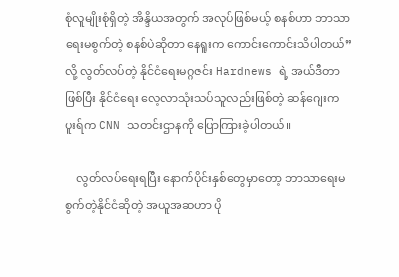စုံလူမျိုးစုံရှိတဲ့ အိန္ဒိယအတွက် အလုပ်ဖြစ်မယ့် စနစ်ဟာ ဘာသာရေးမစွက်တဲ့ စနစ်ပဲဆိုတာ နေရူးက ကောင်းကောင်းသိပါတယ်” လို့ လွတ်လပ်တဲ့ နိုင်ငံရေးမဂ္ဂဇင်း Hardnews ရဲ့ အယ်ဒီတာဖြစ်ပြီး နိုင်ငံရေး လေ့လာသုံးသပ်သူလည်းဖြစ်တဲ့ ဆန်ဂျေးကပူးရ်က CNN သတင်းဌာနကို ပြောကြားခဲ့ပါတယ်။

    လွတ်လပ်ရေးရပြီး နောက်ပိုင်းနှစ်တွေမှာတော့ ဘာသာရေးမစွက်တဲ့နိုင်ငံဆိုတဲ့ အယူအဆဟာ ပို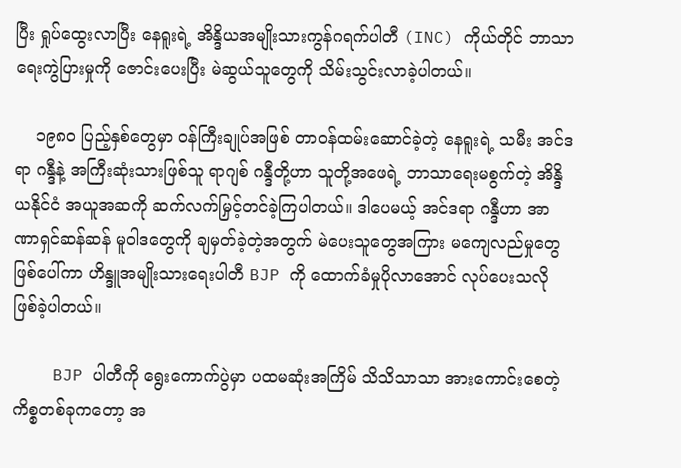ပြီး ရှုပ်ထွေးလာပြီး နေရူးရဲ့ အိန္ဒိယအမျိုးသားကွန်ဂရက်ပါတီ (INC) ကိုယ်တိုင် ဘာသာရေးကွဲပြားမှုကို ဇောင်းပေးပြီး မဲဆွယ်သူတွေကို သိမ်းသွင်းလာခဲ့ပါတယ်။

    ၁၉၈၀ ပြည့်နှစ်တွေမှာ ဝန်ကြီးချုပ်အဖြစ် တာဝန်ထမ်းဆောင်ခဲ့တဲ့ နေရူးရဲ့ သမီး အင်ဒရာ ဂန္ဒီနဲ့ အကြီးဆုံးသားဖြစ်သူ ရာဂျစ် ဂန္ဒီတို့ဟာ သူတို့အဖေရဲ့ ဘာသာရေးမစွက်တဲ့ အိန္ဒိယနိုင်ငံ အယူအဆကို ဆက်လက်မြှင့်တင်ခဲ့ကြပါတယ်။ ဒါပေမယ့် အင်ဒရာ ဂန္ဒီဟာ အာဏာရှင်ဆန်ဆန် မူဝါဒတွေကို ချမှတ်ခဲ့တဲ့အတွက် မဲပေးသူတွေအကြား မကျေလည်မှုတွေဖြစ်ပေါ်ကာ ဟိန္ဒူအမျိုးသားရေးပါတီ BJP ကို ထောက်ခံမှုပိုလာအောင် လုပ်ပေးသလို ဖြစ်ခဲ့ပါတယ်။

    BJP ပါတီကို ရွေးကောက်ပွဲမှာ ပထမဆုံးအကြိမ် သိသိသာသာ အားကောင်းစေတဲ့ ကိစ္စတစ်ခုကတော့ အ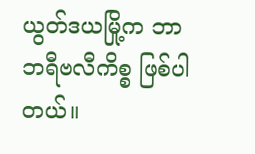ယွတ်ဒယမြို့က ဘာဘရီဗလီကိစ္စ ဖြစ်ပါတယ်။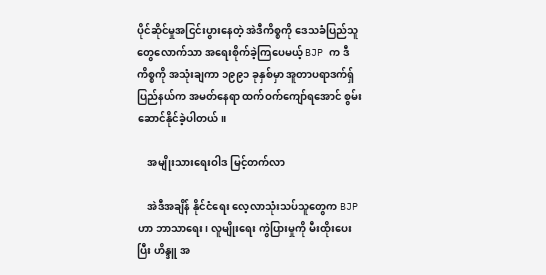ပိုင်ဆိုင်မှုအငြင်းပွားနေတဲ့ အဲဒီကိစ္စကို ဒေသခံပြည်သူတွေလောက်သာ အရေးစိုက်ခဲ့ကြပေမယ့် BJP က ဒီကိစ္စကို အသုံးချကာ ၁၉၉၁ ခုနှစ်မှာ အူတာပရာဒက်ရှ်ပြည်နယ်က အမတ်နေရာ ထက်ဝက်ကျော်ရအောင် စွမ်းဆောင်နိုင်ခဲ့ပါတယ်။

    အမျိုးသားရေးဝါဒ မြင့်တက်လာ

    အဲဒီအချိန် နိုင်ငံရေး လေ့လာသုံးသပ်သူတွေက BJP ဟာ ဘာသာရေး၊ လူမျိုးရေး ကွဲပြားမှုကို မီးထိုးပေးပြီး ဟိန္ဒူ အ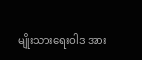မျိုးသားရေးဝါဒ အား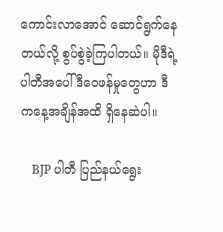ကောင်းလာအောင် ဆောင်ရွက်နေတယ်လို့ စွပ်စွဲခဲ့ကြပါတယ်။ မိုဒီရဲ့ပါတီအပေါ် ဒီဝေဖန်မှုတွေဟာ ဒီကနေ့အချိန်အထိ ရှိနေဆဲပါ။

    BJP ပါတီ ပြည်နယ်ရွေး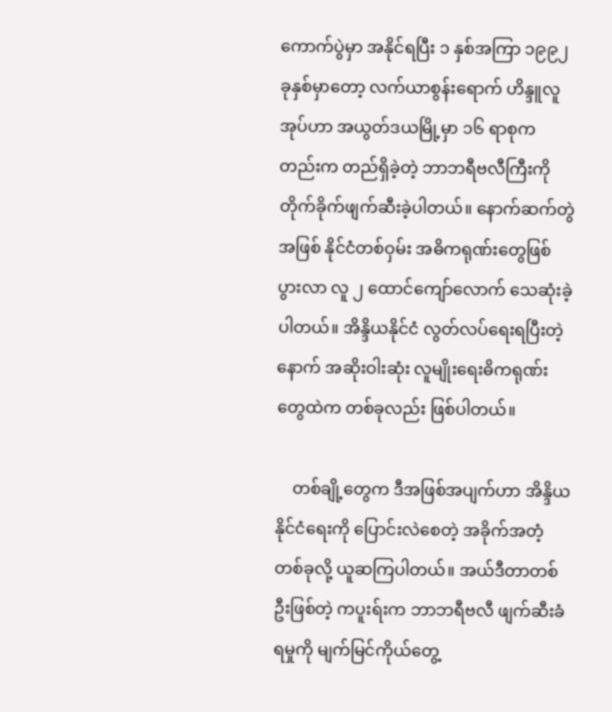ကောက်ပွဲမှာ အနိုင်ရပြီး ၁ နှစ်အကြာ ၁၉၉၂ ခုနှစ်မှာတော့ လက်ယာစွန်းရောက် ဟိန္ဒူလူအုပ်ဟာ အယွတ်ဒယမြို့မှာ ၁၆ ရာစုကတည်းက တည်ရှိခဲ့တဲ့ ဘာဘရီဗလီကြီးကို တိုက်ခိုက်ဖျက်ဆီးခဲ့ပါတယ်။ နောက်ဆက်တွဲအဖြစ် နိုင်ငံတစ်ဝှမ်း အဓိကရုဏ်းတွေဖြစ်ပွားလာ လူ ၂ ထောင်ကျော်လောက် သေဆုံးခဲ့ပါတယ်။ အိန္ဒိယနိုင်ငံ လွတ်လပ်ရေးရပြီးတဲ့နောက် အဆိုးဝါးဆုံး လူမျိုးရေးဓိကရုဏ်းတွေထဲက တစ်ခုလည်း ဖြစ်ပါတယ်။

    တစ်ချို့တွေက ဒီအဖြစ်အပျက်ဟာ အိန္ဒိယနိုင်ငံရေးကို ပြောင်းလဲစေတဲ့ အခိုက်အတံ့တစ်ခုလို့ ယူဆကြပါတယ်။ အယ်ဒီတာတစ်ဦးဖြစ်တဲ့ ကပူးရ်းက ဘာဘရီဗလီ ဖျက်ဆီးခံရမှုကို မျက်မြင်ကိုယ်‌တွေ့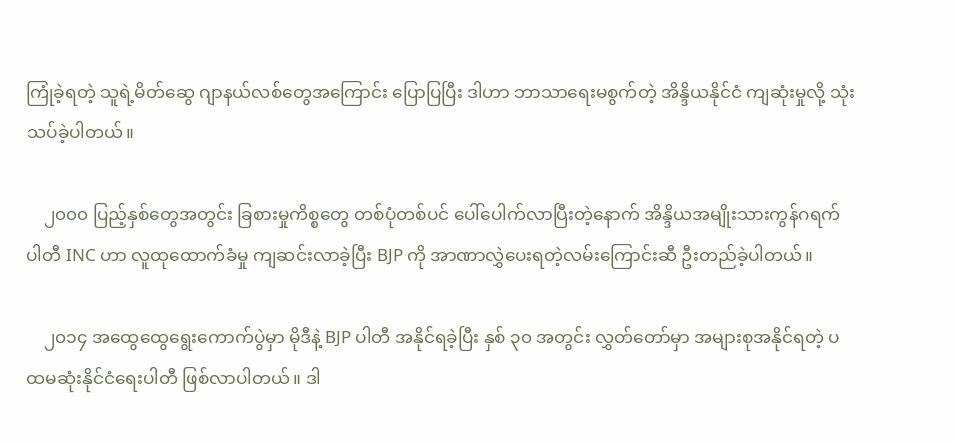ကြုံခဲ့ရတဲ့ သူရဲ့မိတ်ဆွေ ဂျာနယ်လစ်တွေအကြောင်း ပြောပြပြီး ဒါဟာ ဘာသာရေးမစွက်တဲ့ အိန္ဒိယနိုင်ငံ ကျဆုံးမှုလို့ သုံးသပ်ခဲ့ပါတယ်။

    ၂၀၀၀ ပြည့်နှစ်တွေအတွင်း ခြစားမှုကိစ္စတွေ တစ်ပုံတစ်ပင် ပေါ်ပေါက်လာပြီးတဲ့နောက် အိန္ဒိယအမျိုးသားကွန်ဂရက်ပါတီ INC ဟာ လူထုထောက်ခံမှု ကျဆင်းလာခဲ့ပြီး BJP ကို အာဏာလွှဲပေးရတဲ့လမ်းကြောင်းဆီ ဦးတည်ခဲ့ပါတယ်။

    ၂၀၁၄ အထွေထွေရွေးကောက်ပွဲမှာ မိုဒီနဲ့ BJP ပါတီ အနိုင်ရခဲ့ပြီး နှစ် ၃၀ အတွင်း လွှတ်တော်မှာ အများစုအနိုင်ရတဲ့ ပထမဆုံးနိုင်ငံရေးပါတီ ဖြစ်လာပါတယ်။ ဒါ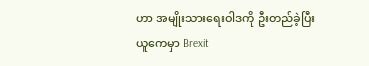ဟာ အမျိုးသားရေးဝါဒကို ဦးတည်ခဲ့ပြီး ယူကေမှာ Brexit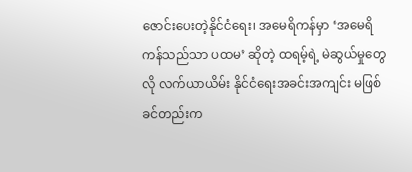ဇောင်းပေးတဲ့နိုင်ငံရေး၊ အမေရိကန်မှာ ‘အမေရိကန်သည်သာ ပထမ’ ဆိုတဲ့ ထရမ့်ရဲ့ မဲဆွယ်မှုတွေလို လက်ယာယိမ်း နိုင်ငံရေးအခင်းအကျင်း မဖြစ်ခင်တည်းက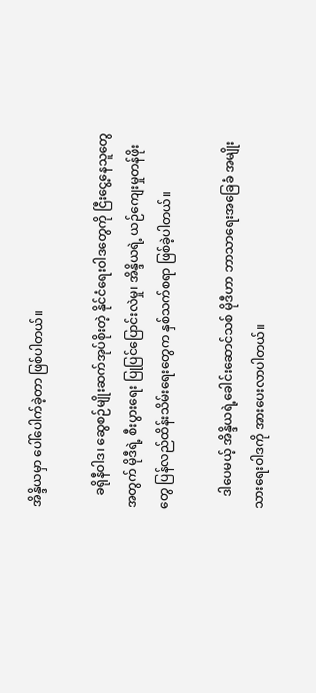အိန္ဒိယမှာ ပေါ်ပေါက်ခဲ့တာ ဖြစ်ပါတယ်။

    ခရိုနီဝါဒ၊ ဆွေစဉ်မျိုးဆက်အုပ်စိုးတဲ့ နိုင်ငံရေးဝါဒတွေကို ငြီးငွေ့နေသူတွေအတွက် မိုဒီရဲ့ စီးပွားရေး ပြုပြင်ပြောင်းလဲမှု၊ အိန္ဒိယရဲ့ ယဉ်ကျေးမှုတန်ဖိုးတွေ ပြန်လည်ထိန်းသိမ်းရေးတွေက နှစ်သက်စရာ ဖြစ်ခဲ့ပါတယ်။

    ဒါပေမယ့် အိန္ဒိယရဲ့ခေါင်းဆောင်သစ် မိုဒီဟာ ဘာသာရေးအခြေခံ အမျိုးသားရေးဝါဒကို အားပေးလာပါတယ်။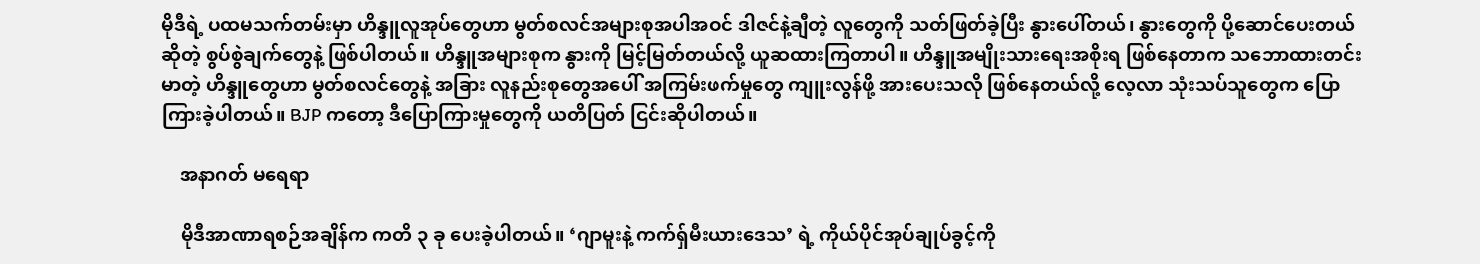မိုဒီရဲ့ ပထမသက်တမ်းမှာ ဟိန္ဒူလူအုပ်တွေဟာ မွတ်စလင်အများစုအပါအဝင် ဒါဇင်နဲ့ချီတဲ့ လူတွေကို သတ်ဖြတ်ခဲ့ပြီး နွားပေါ်တယ်၊ နွားတွေကို ပို့ဆောင်ပေးတယ်ဆိုတဲ့ စွပ်စွဲချက်တွေနဲ့ ဖြစ်ပါတယ်။ ဟိန္ဒူအများစုက နွားကို မြင့်မြတ်တယ်လို့ ယူဆထားကြတာပါ။ ဟိန္ဒူအမျိုးသားရေးအစိုးရ ဖြစ်နေတာက သဘောထားတင်းမာတဲ့ ဟိန္ဒူတွေဟာ မွတ်စလင်တွေနဲ့ အခြား လူနည်းစုတွေအပေါ် အကြမ်းဖက်မှုတွေ ကျူးလွန်ဖို့ အားပေးသလို ဖြစ်နေတယ်လို့ လေ့လာ သုံးသပ်သူတွေက ပြောကြားခဲ့ပါတယ်။ BJP ကတော့ ဒီပြောကြားမှုတွေကို ယတိပြတ် ငြင်းဆိုပါတယ်။

    အနာဂတ် မရေရာ

    မိုဒီအာဏာရစဉ်အချိန်က ကတိ ၃ ခု ပေးခဲ့ပါတယ်။ ‘ဂျာမူးနဲ့ ကက်ရှ်မီးယားဒေသ’ ရဲ့ ကိုယ်ပိုင်အုပ်ချုပ်ခွင့်ကို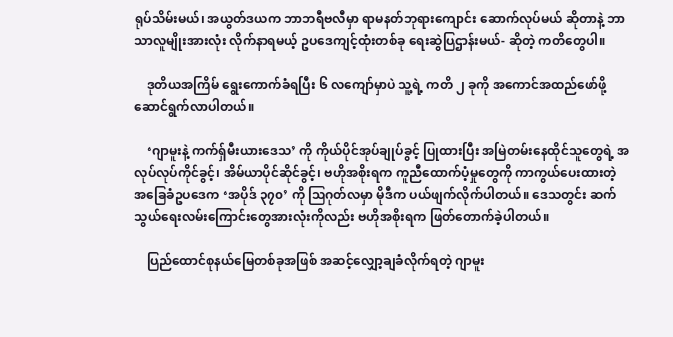ရုပ်သိမ်းမယ်၊ အယွတ်ဒယက ဘာဘရီဗလီမှာ ရာမနတ်ဘုရားကျောင်း ဆောက်လုပ်မယ် ဆိုတာနဲ့ ဘာသာလူမျိုးအားလုံး လိုက်နာရမယ့် ဥပဒေကျင့်ထုံးတစ်ခု ရေးဆွဲပြဌာန်းမယ်- ဆိုတဲ့ ကတိတွေပါ။

    ဒုတိယအကြိမ် ရွေးကောက်ခံရပြီး ၆ လကျော်မှာပဲ သူ့ရဲ့ ကတိ ၂ ခုကို အကောင်အထည်ဖော်ဖို့ ဆောင်ရွက်လာပါတယ်။

    ‘ဂျာမူးနဲ့ ကက်ရှ်မီးယားဒေသ’ ကို ကိုယ်ပိုင်အုပ်ချုပ်ခွင့် ပြုထားပြီး အမြဲတမ်းနေထိုင်သူတွေရဲ့ အလုပ်လုပ်ကိုင်ခွင့်၊ အိမ်ယာပိုင်ဆိုင်ခွင့်၊ ဗဟိုအစိုးရက ကူညီထောက်ပံ့မှုတွေကို ကာကွယ်ပေးထားတဲ့ အခြေခံဥပဒေက ‘အပိုဒ် ၃၇၀’ ကို ဩဂုတ်လမှာ မိုဒီက ပယ်ဖျက်လိုက်ပါတယ်။ ဒေသတွင်း ဆက်သွယ်ရေးလမ်းကြောင်းတွေအားလုံးကိုလည်း ဗဟိုအစိုးရက ဖြတ်တောက်ခဲ့ပါတယ်။

    ပြည်ထောင်စုနယ်မြေတစ်ခုအဖြစ် အဆင့်လျှော့ချခံလိုက်ရတဲ့ ဂျာမူး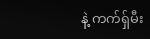နဲ့ ကက်ရှ်မီး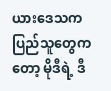ယားဒေသက ပြည်သူတွေကတော့ မိုဒီရဲ့ ဒီ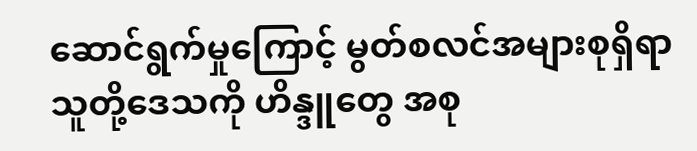ဆောင်ရွက်မှုကြောင့် မွတ်စလင်အများစုရှိရာ သူတို့ဒေသကို ဟိန္ဒူ‌တွေ အစု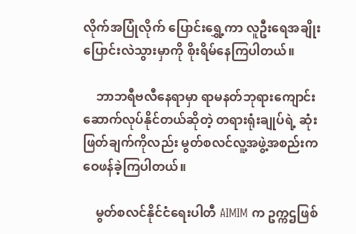လိုက်အပြုံလိုက် ပြောင်းရွှေ့ကာ လူဦးရေအချိုး ပြောင်းလဲသွားမှာကို စိုးရိမ်နေကြပါတယ်။

    ဘာဘရီဗလီနေရာမှာ ရာမနတ်ဘုရားကျောင်း ဆောက်လုပ်နိုင်တယ်ဆိုတဲ့ တရားရုံးချုပ်ရဲ့ ဆုံးဖြတ်ချက်ကိုလည်း မွတ်စလင်လူ့အဖွဲ့အစည်းက ဝေဖန်ခဲ့ကြပါတယ်။

    မွတ်စလင်နိုင်ငံရေးပါတီ AIMIM က ဥက္ကဌဖြစ်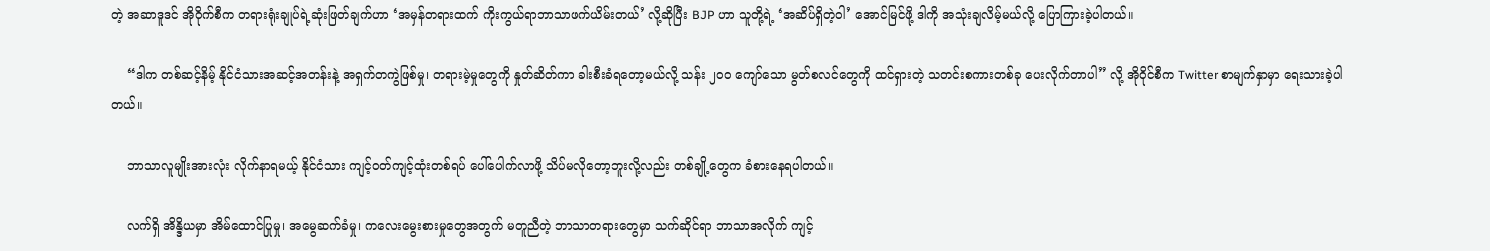တဲ့ အဆာဒူဒင် အို၀ိုက်စီက တရားရုံးချုပ်ရဲ့ဆုံးဖြတ်ချက်ဟာ ‘အမှန်တရားထက် ကိုးကွယ်ရာဘာသာဖက်ယိမ်းတယ်’ လို့ဆိုပြီး BJP ဟာ သူတို့ရဲ့ ‘အဆိပ်ရှိတဲ့ဝါ’ အောင်မြင်ဖို့ ဒါကို အသုံးချလိမ့်မယ်လို့ ပြောကြားခဲ့ပါတယ်။

    “ဒါက တစ်ဆင့်နိမ့် နိုင်ငံသားအဆင့်အတန်းနဲ့ အရှက်တကွဲဖြစ်မှု၊ တရားမဲ့မှုတွေကို နှုတ်ဆိတ်ကာ ခါးစီးခံရတော့မယ်လို့ သန်း ၂၀၀ ကျော်သော မွတ်စလင်တွေကို ထင်ရှားတဲ့ သတင်းစကားတစ်ခု ပေးလိုက်တာပါ” လို့ အို၀ိုင်စီက Twitter စာမျက်နှာမှာ ရေးသားခဲ့ပါတယ်။

    ဘာသာလူမျိုးအားလုံး လိုက်နာရမယ့် နိုင်ငံသား ကျင့်ဝတ်ကျင့်ထုံးတစ်ရပ် ပေါ်ပေါက်လာဖို့ သိပ်မလိုတော့ဘူး‌လို့လည်း တစ်ချို့တွေက ခံစားနေရပါတယ်။

    လက်ရှိ အိန္ဒိယမှာ အိမ်ထောင်ပြုမှု၊ အမွေဆက်ခံမှု၊ ကလေးမွေးစားမှုတွေအတွက် မတူညီတဲ့ ဘာသာတရားတွေမှာ သက်ဆိုင်ရာ ဘာသာအလိုက် ကျင့်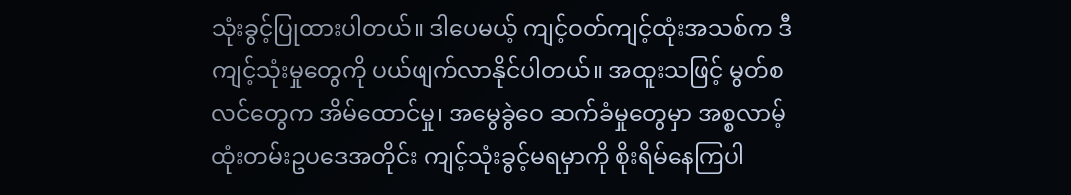သုံးခွင့်ပြုထားပါတယ်။ ဒါပေမယ့် ကျင့်ဝတ်ကျင့်ထုံးအသစ်က ဒီကျင့်သုံးမှုတွေကို ပယ်ဖျက်လာနိုင်ပါတယ်။ အထူးသဖြင့် မွတ်စလင်တွေက အိမ်ထောင်မှု၊ အမွေခွဲဝေ ဆက်ခံမှုတွေမှာ အစ္စလာမ့် ထုံးတမ်းဥပဒေအတိုင်း ကျင့်သုံးခွင့်မရမှာကို စိုးရိမ်နေကြပါ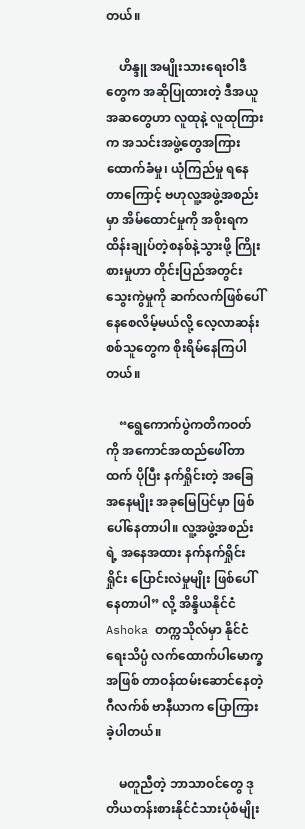တယ်။

    ဟိန္ဒူ အမျိုးသားရေးဝါဒီတွေက အဆိုပြုထားတဲ့ ဒီအယူအဆတွေဟာ လူထုနဲ့ လူထုကြားက အသင်းအဖွဲ့တွေအကြား ထောက်ခံမှု၊ ယုံကြည်မှု ရနေတာကြောင့် ဗဟုလူ့အဖွဲ့အစည်းမှာ အိမ်ထောင်မှုကို အစိုးရက ထိန်းချုပ်တဲ့စနစ်နဲ့သွားဖို့ ကြိုးစားမှုဟာ တိုင်းပြည်အတွင်း သွေးကွဲမှုကို ဆက်လက်ဖြစ်ပေါ်နေစေလိမ့်မယ်လို့ လေ့လာဆန်းစစ်သူတွေက စိုးရိမ်နေကြပါတယ်။

    “ရွေကောက်ပွဲကတိကဝတ်ကို အကောင်အထည်ဖေါ်တာထက် ပိုပြီး နက်ရှိုင်းတဲ့ အခြေအနေမျိုး အခုမြေပြင်မှာ ဖြစ်ပေါ်နေတာပါ။ လူ့အဖွဲ့အစည်းရဲ့ အနေအထား နက်နက်ရှိုင်းရှိုင်း ပြောင်းလဲမှုမျိုး ဖြစ်ပေါ်နေတာပါ” လို့ အိန္ဒိယနိုင်ငံ Ashoka တက္ကသိုလ်မှာ နိုင်ငံရေးသိပ္ပံ လက်ထောက်ပါမောက္ခအဖြစ် တာဝန်ထမ်းဆောင်နေတဲ့ ဂီလက်စ် ဗာနီယာက ပြောကြားခဲ့ပါတယ်။

    မတူညီတဲ့ ဘာသာဝင်တွေ ဒုတိယတန်းစားနိုင်ငံသားပုံစံမျိုး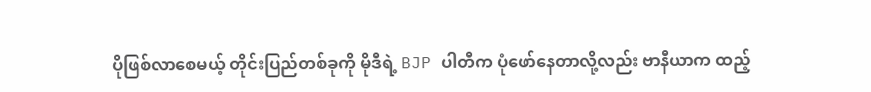ပိုဖြစ်လာစေမယ့် တိုင်းပြည်တစ်ခုကို မိုဒီရဲ့ BJP ပါတီက ပုံဖော်နေတာလို့လည်း ဗာနီယာက ထည့်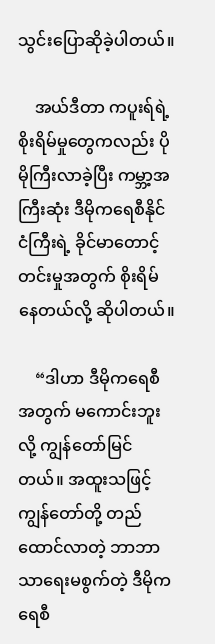သွင်းပြောဆိုခဲ့ပါတယ်။

    အယ်ဒီတာ ကပူးရ်ရဲ့ စိုးရိမ်မှုတွေကလည်း ပိုမိုကြီးလာခဲ့ပြီး ကမ္ဘာ့အကြီးဆုံး ဒီမိုကရေစီနိုင်ငံကြီးရဲ့ ခိုင်မာတောင့်တင်းမှုအတွက် စိုးရိမ်နေတယ်လို့ ဆိုပါတယ်။

    “ဒါဟာ ဒီမိုကရေစီအတွက် မကောင်းဘူးလို့ ကျွန်တော်မြင်တယ်။ အထူးသဖြင့် ကျွန်တော်တို့ တည်ထောင်လာတဲ့ ဘာဘာသာရေးမစွက်တဲ့ ဒီမိုကရေစီ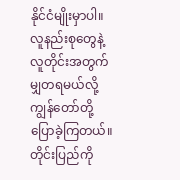နိုင်ငံမျိုးမှာပါ။ လူနည်းစုတွေနဲ့ လူတိုင်းအတွက် မျှတရမယ်လို့ ကျွန်တော်တို့ ပြောခဲ့ကြတယ်။ တိုင်းပြည်ကို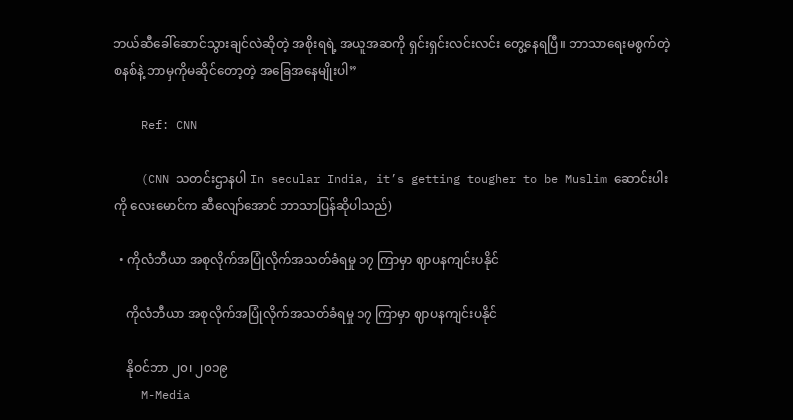ဘယ်ဆီခေါ်ဆောင်သွားချင်လဲဆိုတဲ့ အစိုးရရဲ့ အယူအဆကို ရှင်းရှင်းလင်းလင်း တွေ့နေရပြီ။ ဘာသာရေးမစွက်တဲ့စနစ်နဲ့ ဘာမှကိုမဆိုင်တော့တဲ့ အခြေအနေမျိုးပါ”

    Ref: CNN

    (CNN သတင်းဌာနပါ In secular India, it’s getting tougher to be Muslim ဆောင်းပါးကို လေးမောင်က ဆီလျော်အောင် ဘာသာပြန်ဆိုပါသည်)

  • ကိုလံဘီယာ အစုလိုက်အပြုံလိုက်အသတ်ခံရမှု ၁၇ ကြာမှာ ဈာပနကျင်းပနိုင်

    ကိုလံဘီယာ အစုလိုက်အပြုံလိုက်အသတ်ခံရမှု ၁၇ ကြာမှာ ဈာပနကျင်းပနိုင်

    နိုဝင်ဘာ ၂၀၊ ၂၀၁၉
    M-Media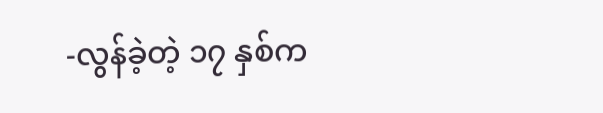-လွန်ခဲ့တဲ့ ၁၇ နှစ်က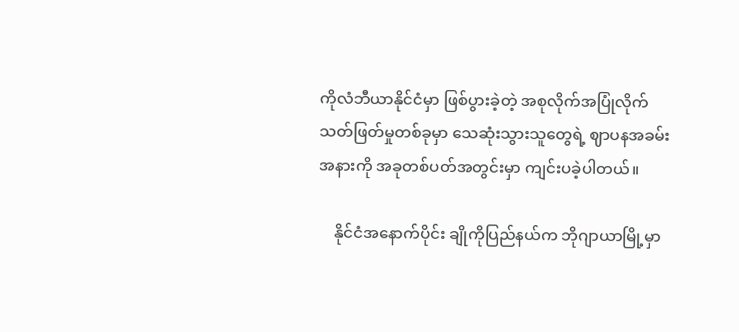ကိုလံဘီယာနိုင်ငံမှာ ဖြစ်ပွားခဲ့တဲ့ အစုလိုက်အပြုံလိုက် သတ်ဖြတ်မှုတစ်ခုမှာ သေဆုံးသွားသူတွေရဲ့ ဈာပနအခမ်းအနားကို အခုတစ်ပတ်အတွင်းမှာ ကျင်းပခဲ့ပါတယ်။

    နိုင်ငံအနောက်ပိုင်း ‌ချိုကိုပြည်နယ်က ဘိုဂျာယာမြို့မှာ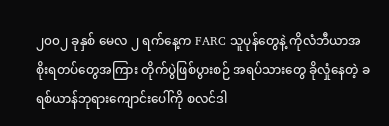၂၀၀၂ ခုနှစ် မေလ ၂ ရက်နေ့က FARC သူပုန်တွေနဲ့ ကိုလံဘီယာအစိုးရတပ်တွေအကြား တိုက်ပွဲဖြစ်ပွားစဉ် ‌‌အရပ်သားတွေ ခိုလှုံနေတဲ့ ခရစ်ယာန်ဘုရားကျောင်းပေါ်ကို စလင်ဒါ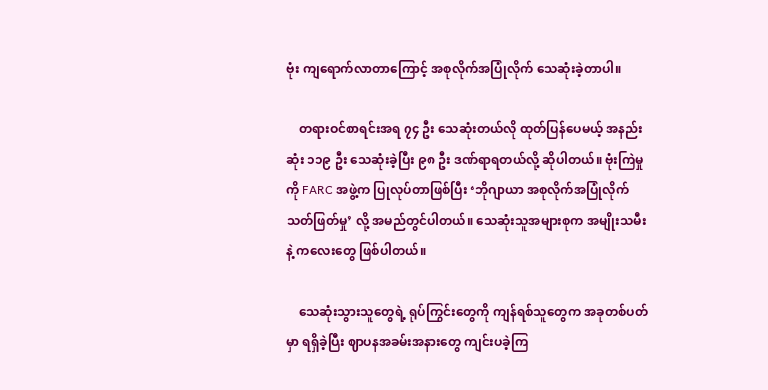ဗုံး ကျရောက်လာတာကြောင့် အစုလိုက်အပြုံလိုက် သေဆုံးခဲ့တာပါ။

    တရားဝင်‌စာရင်းအရ ၇၄ ဦး သေဆုံးတယ်လို ထုတ်ပြန်ပေမယ့် အနည်းဆုံး ၁၁၉ ဦး သေဆုံးခဲ့ပြီး ၉၈ ဦး ဒဏ်ရာရတယ်လို့ ဆိုပါတယ်။ ဗုံးကြဲမှုကို FARC အဖွဲ့က ပြုလုပ်တာဖြစ်ပြီး ‘ဘိုဂျာယာ အစုလိုက်အပြုံလိုက်သတ်ဖြတ်မှု’ လို့ အမည်တွင်ပါတယ်။ သေဆုံးသူအများစုက အမျိုးသမီးနဲ့ ကလေးတွေ ဖြစ်ပါတယ်။

    သေဆုံးသွားသူတွေရဲ့ ရုပ်ကြွင်းတွေကို ကျန်ရစ်သူတွေက အခုတစ်ပတ်မှာ ရရှိခဲ့ပြီး ဈာပနအခမ်းအနားတွေ ကျင်းပခဲ့ကြ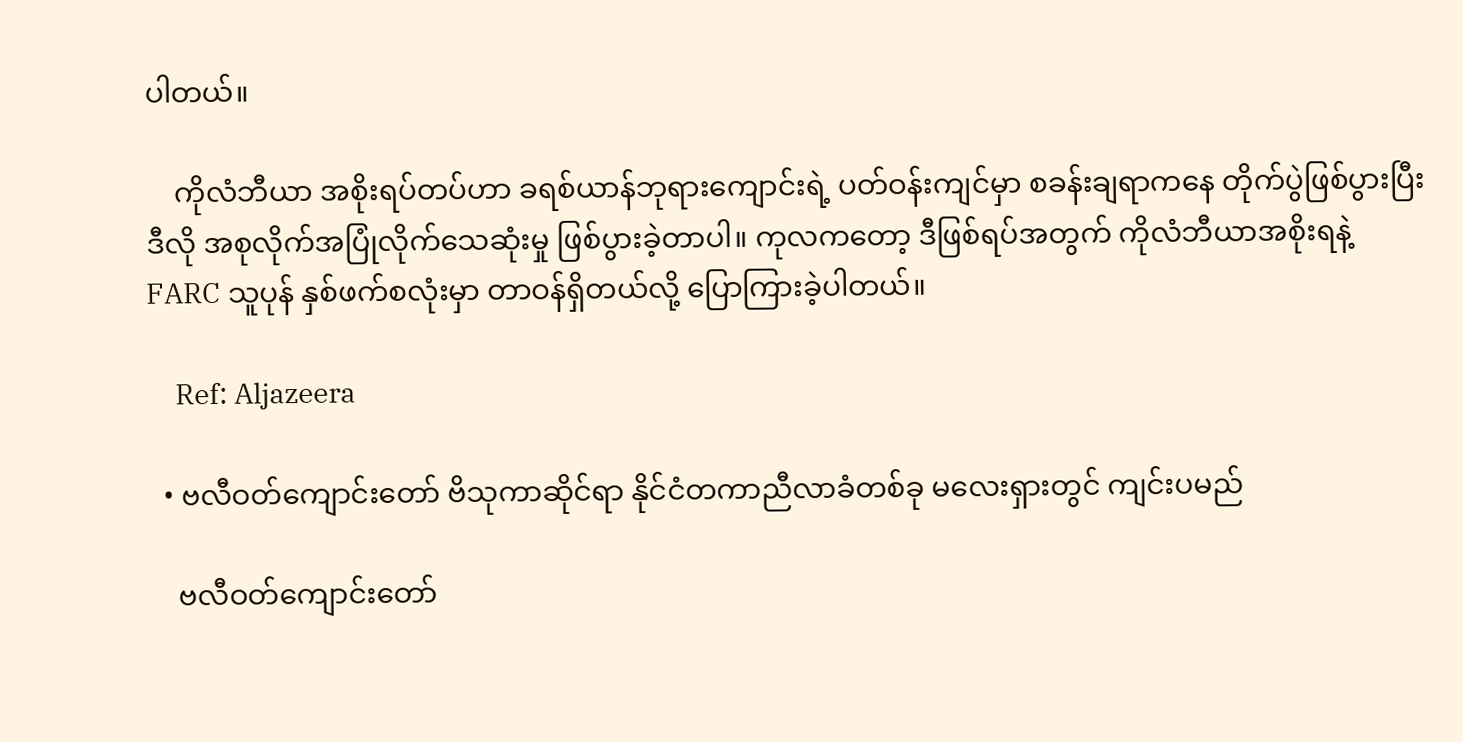ပါတယ်။

    ကိုလံဘီယာ အစိုးရပ်တပ်ဟာ ခရစ်ယာန်ဘုရားကျောင်းရဲ့ ပတ်ဝန်းကျင်မှာ စခန်းချရာကနေ တိုက်ပွဲဖြစ်ပွားပြီး ဒီလို အစုလိုက်အပြုံလိုက်သေဆုံးမှု ဖြစ်ပွားခဲ့တာပါ။ ကုလကတော့ ဒီဖြစ်ရပ်အတွက် ကိုလံဘီယာအစိုးရနဲ့ FARC သူပုန် နှစ်ဖက်စလုံးမှာ တာဝန်ရှိတယ်လို့ ပြောကြားခဲ့ပါတယ်။

    Ref: Aljazeera

  • ဗလီဝတ်ကျောင်းတော် ဗိသုကာဆိုင်ရာ နိုင်ငံတကာညီလာခံတစ်ခု မလေးရှားတွင် ကျင်းပမည်

    ဗလီဝတ်ကျောင်းတော်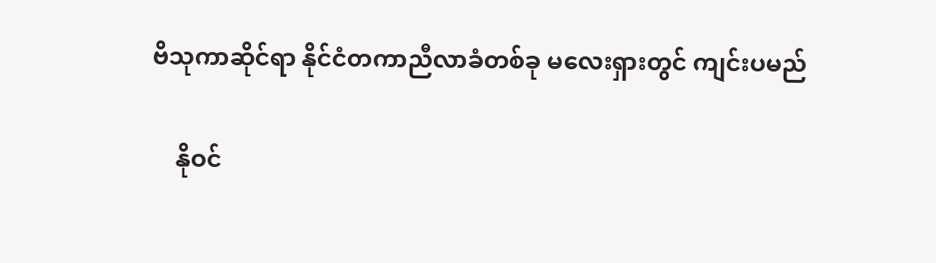ဗိသုကာဆိုင်ရာ နိုင်ငံတကာညီလာခံတစ်ခု မလေးရှားတွင် ကျင်းပမည်

    နိုဝင်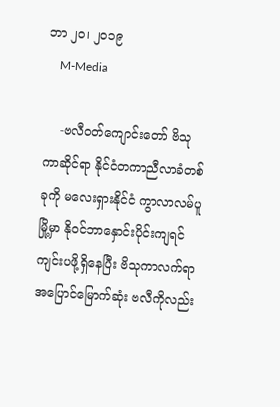ဘာ ၂၀၊ ၂၀၁၉
    M-Media

    -ဗလီဝတ်ကျောင်းတော် ဗိသုကာဆိုင်ရာ နိုင်ငံတကာညီလာခံတစ်ခုကို မလေးရှားနိုင်ငံ ကွာလာလမ်ပူမြို့မှာ နိုဝင်ဘာနှောင်းပိုင်းကျရင် ကျင်းပဖို့ရှိနေပြီး ဗိသုကာလက်ရာ အပြောင်မြောက်ဆုံး ဗလီကိုလည်း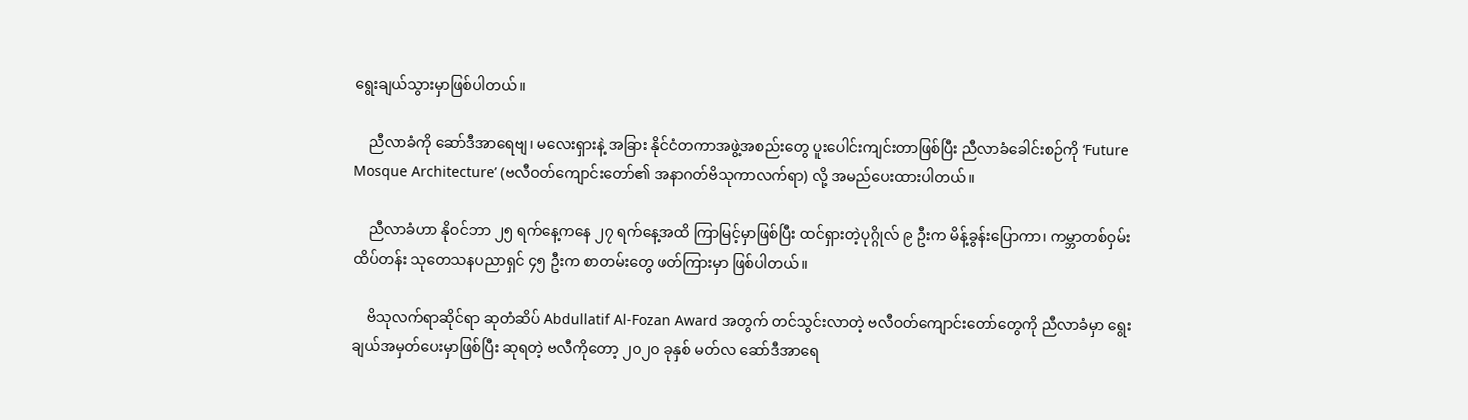ရွေးချယ်သွားမှာဖြစ်ပါတယ်။

    ညီလာခံကို ဆော်ဒီအာရေဗျ၊ မလေးရှားနဲ့ အခြား နိုင်ငံတကာအဖွဲ့အစည်းတွေ ပူးပေါင်းကျင်းတာဖြစ်ပြီး ညီလာခံခေါင်းစဉ်ကို ‘Future Mosque Architecture’ (ဗလီဝတ်ကျောင်းတော်၏ အနာဂတ်ဗိသုကာလက်ရာ) လို့ အမည်ပေးထားပါတယ်။

    ညီလာခံဟာ နိုဝင်ဘာ ၂၅ ရက်နေ့ကနေ ၂၇ ရက်နေ့အထိ ကြာမြင့်မှာဖြစ်ပြီး ထင်ရှားတဲ့ပုဂ္ဂိုလ် ၉ ဦးက မိန့်ခွန်းပြောကာ၊ ကမ္ဘာတစ်ဝှမ်း ထိပ်တန်း သုတေသနပညာရှင် ၄၅ ဦးက စာတမ်းတွေ ဖတ်ကြားမှာ ဖြစ်ပါတယ်။

    ဗိသုလက်ရာဆိုင်ရာ ဆုတံဆိပ် Abdullatif Al-Fozan Award အတွက် တင်သွင်းလာတဲ့ ဗလီဝတ်ကျောင်းတော်တွေကို ညီလာခံမှာ ရွေးချယ်အမှတ်ပေးမှာဖြစ်ပြီး ဆုရတဲ့ ဗလီကိုတော့ ၂၀၂၀ ခုနှစ် မတ်လ ဆော်ဒီအာရေ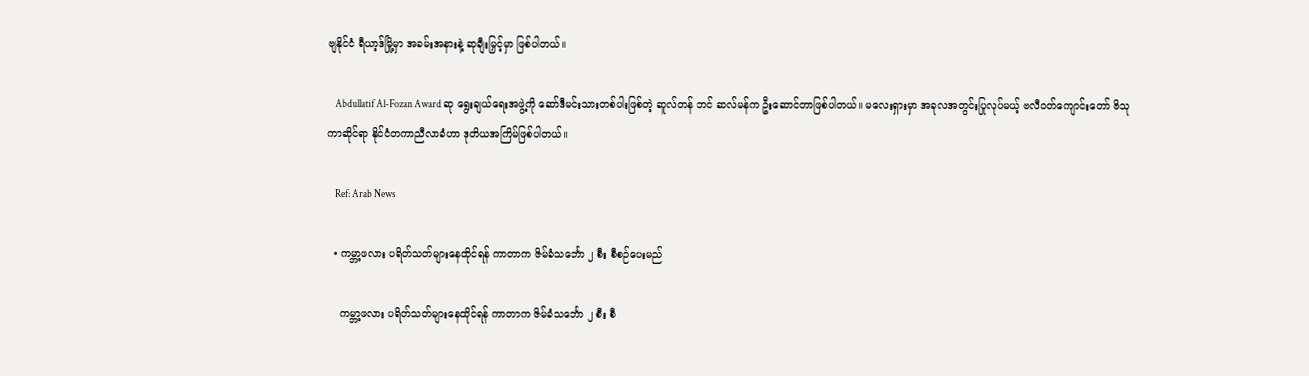ဗျနိုင်ငံ ရီယာ့ဒ်မြို့မှာ အခမ်းအနားနဲ့ ဆုချီးမြှင့်မှာ ဖြစ်ပါတယ်။

    Abdullatif Al-Fozan Award ဆု ရွေးချယ်ရေးအဖွဲ့ကို ဆော်ဒီမင်းသားတစ်ပါးဖြစ်တဲ့ ဆူလ်တန် ဘင် ဆလ်မန်က ဦးဆောင်တာဖြစ်ပါတယ်။ မလေးရှားမှာ အခုလအတွင်းပြုလုပ်မယ့် ဗလီဝတ်ကျောင်းတော် ဗိသုကာဆိုင်ရာ နိုင်ငံတကာညီလာခံဟာ ဒုတိယအကြိမ်ဖြစ်ပါတယ်။

    Ref: Arab News

  • ကမ္ဘာ့ဖလား ပရိတ်သတ်များနေထိုင်ရန် ကာတာက ဇိမ်ခံသင်္ဘော ၂ စီး စီစဉ်ပေးမည်

    ကမ္ဘာ့ဖလား ပရိတ်သတ်များနေထိုင်ရန် ကာတာက ဇိမ်ခံသင်္ဘော ၂ စီး စီ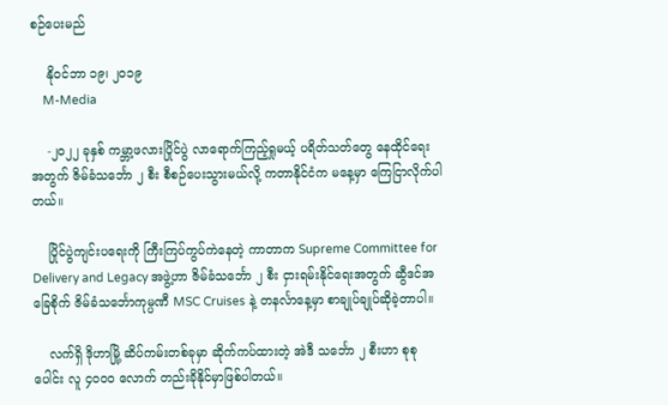စဉ်ပေးမည်

    နိုဝင်ဘာ ၁၉၊ ၂၀၁၉
    M-Media

    -၂၀၂၂ ခုနှစ် ကမ္ဘာ့ဖလားပြိုင်ပွဲ လာရောက်ကြည့်ရှုမယ့် ပရိတ်သတ်တွေ နေထိုင်ရေးအတွက် ဇိမ်ခံသင်္ဘော ၂ စီး စီစဉ်ပေးသွားမယ်လို့ ကတာနိုင်ငံက မနေ့မှာ ကြေငြာလိုက်ပါတယ်။

    ပြိုင်ပွဲကျင်းပရေးကို ကြီးကြပ်ကွပ်ကဲနေတဲ့ ကာတာက Supreme Committee for Delivery and Legacy အဖွဲ့ဟာ ဇိမ်ခံသင်္ဘော ၂ စီး ငှားရမ်းနိုင်ရေးအတွက် ဆွီဒင်အခြေစိုက် ဇိမ်ခံသင်္ဘောကုမ္ပဏီ MSC Cruises နဲ့ တနင်္လာနေ့မှာ စာချုပ်ချုပ်ဆိုခဲ့တာပါ။

    လက်ရှိ ဒိုဟာမြို့ ဆိပ်ကမ်းတစ်ခုမှာ ဆိုက်ကပ်ထားတဲ့ အဲဒီ သင်္ဘော ၂ စီးဟာ စုစုပေါင်း လူ ၄၀၀၀ လောက် တည်းခိုနိုင်မှာဖြစ်ပါတယ်။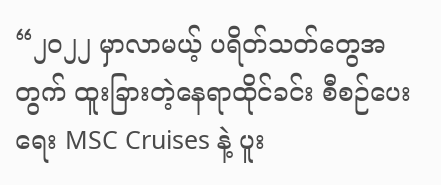“၂၀၂၂ မှာလာမယ့် ပရိတ်သတ်တွေအတွက် ထူးခြားတဲ့နေရာထိုင်ခင်း စီစဉ်ပေးရေး MSC Cruises နဲ့ ပူး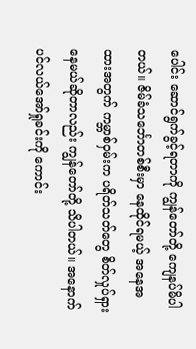ပေါင်း ဆောင်ရွက်ခွင့်ရတာကို ကျွန်တော်တို့ ကျေနပ်မိပါတယ်။ ဇိမ်ခံသင်္ဘောတစ်စီးမှာ နေထိုင်ရမယ့် အနေအထားအတွက် ကမ္ဘာစ်ဝှမ်းက ပရိတ်သတ်တွေ စိတ်လှုပ်ရှားနေမယ်ဆိုတာလည်း ကျွန်တော်တို့ သိပါတယ်။ အနောက်ပင်လယ်အော်ရှုခင်းကို ကောင်း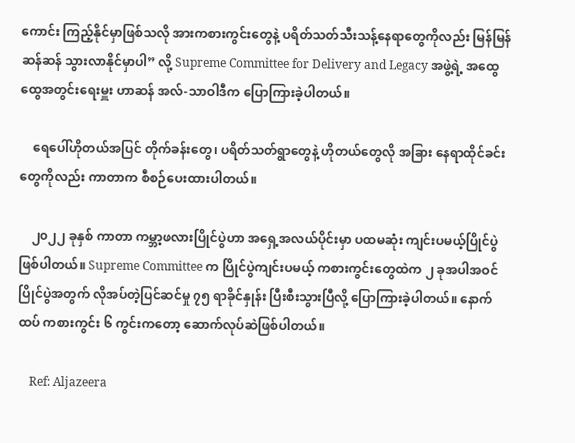ကောင်း ကြည့်နိုင်မှာဖြစ်သလို အားကစားကွင်းတွေနဲ့ ပရိတ်သတ်သီးသန့်နေရာတွေကိုလည်း မြန်မြန်ဆန်ဆန် သွားလာနိုင်မှာပါ” လို့ Supreme Committee for Delivery and Legacy အဖွဲ့ရဲ့ အထွေထွေအတွင်းရေးမှူး ဟာဆန် အလ်-သာဝါဒီက ပြောကြားခဲ့ပါတယ်။

    ရေပေါ်ဟိုတယ်အပြင် တိုက်ခန်းတွေ၊ ပရိတ်သတ်ရွာတွေနဲ့ ဟိုတယ်တွေလို အခြား နေရာထိုင်ခင်းတွေကိုလည်း ကာတာက စီစဉ်ပေးထားပါတယ်။

    ၂၀၂၂ ခုနှစ် ကာတာ ကမ္ဘာ့ဖလားပြိုင်ပွဲဟာ အရှေ့အလယ်ပိုင်းမှာ ပထမဆုံး ကျင်းပမယ့်ပြိုင်ပွဲဖြစ်ပါတယ်။ Supreme Committee က ပြိုင်ပွဲကျင်းပမယ့် ကစားကွင်းတွေထဲက ၂ ခုအပါအဝင် ပြိုင်ပွဲအတွက် လိုအပ်တဲ့ပြင်ဆင်မှု ၇၅ ရာခိုင်နှုန်း ပြီးစီးသွားပြီလို့ ပြောကြားခဲ့ပါတယ်။ နောက်ထပ် ကစားကွင်း ၆ ကွင်းကတော့ ဆောက်လုပ်ဆဲဖြစ်ပါတယ်။

    Ref: Aljazeera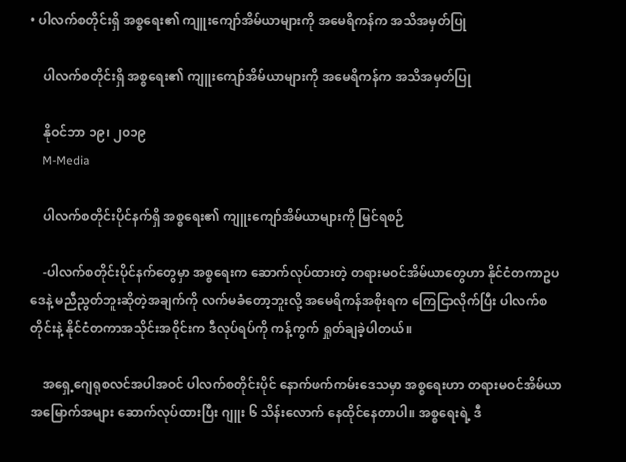• ပါလက်စတိုင်းရှိ အစ္စရေး၏ ကျူးကျော်အိမ်ယာများကို အမေရိကန်က အသိအမှတ်ပြု

    ပါလက်စတိုင်းရှိ အစ္စရေး၏ ကျူးကျော်အိမ်ယာများကို အမေရိကန်က အသိအမှတ်ပြု

    နိုဝင်ဘာ ၁၉၊ ၂၀၁၉
    M-Media

    ပါလက်စတိုင်းပိုင်နက်ရှိ အစ္စရေး၏ ကျူးကျော်အိမ်ယာများကို မြင်ရစဉ်

    -ပါလက်စတိုင်းပိုင်နက်တွေမှာ အစ္စရေးက ဆောက်လုပ်ထားတဲ့ တရားမဝင်အိမ်ယာတွေဟာ နိုင်ငံတကာဥပဒေနဲ့ မညီညွတ်ဘူးဆိုတဲ့အချက်ကို လက်မခံတော့ဘူးလို့ အမေရိကန်အစိုးရက ကြေငြာလိုက်ပြီး ပါလက်စတိုင်းနဲ့ နိုင်ငံတကာအသိုင်းအ၀ိုင်းက ဒီလုပ်ရပ်ကို ကန့်ကွက် ရှုတ်ချခဲ့ပါတယ်။

    အရှေ့ဂျေရုစလင်အပါအဝင် ပါလက်စတိုင်းပိုင် နောက်ဖက်ကမ်းဒေသမှာ အစ္စရေးဟာ တရားမဝင်အိမ်ယာ အမြောက်အများ ဆောက်လုပ်ထားပြီး ဂျူး ၆ သိန်းလောက် နေထိုင်နေတာပါ။ အစ္စရေးရဲ့ ဒီ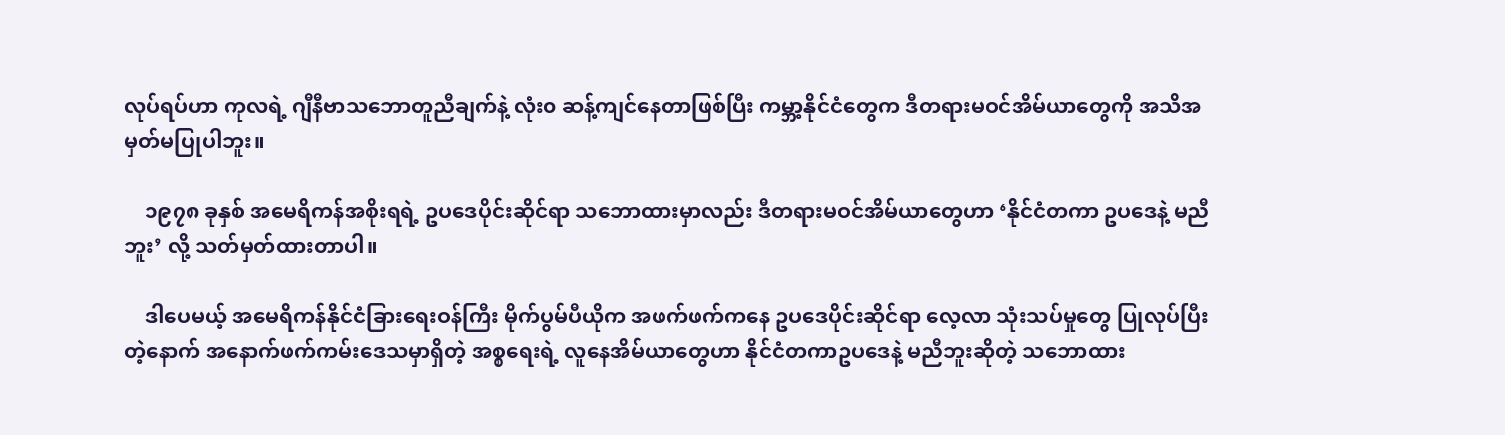လုပ်ရပ်ဟာ ကုလရဲ့ ဂျီနီဗာသဘောတူညီချက်နဲ့ လုံး၀ ဆန့်ကျင်နေတာဖြစ်ပြီး ကမ္ဘာ့နိုင်ငံတွေက ဒီတရားမဝင်အိမ်ယာတွေကို အသိအမှတ်မပြုပါဘူး။

    ၁၉၇၈ ခုနှစ် အမေရိကန်အစိုးရရဲ့ ဥပဒေပိုင်းဆိုင်ရာ သဘောထားမှာလည်း ဒီတရားမဝင်အိမ်ယာတွေဟာ ‘နိုင်ငံတကာ ဥပဒေနဲ့ မညီဘူး’ လို့ သတ်မှတ်ထားတာပါ။

    ဒါပေမယ့် အမေရိကန်နိုင်ငံခြားရေးဝန်ကြီး မိုက်ပွမ်ပီယိုက အဖက်ဖက်ကနေ ဥပဒေပိုင်းဆိုင်ရာ လေ့လာ သုံးသပ်မှုတွေ ပြုလုပ်ပြီးတဲ့နောက် အနောက်ဖက်ကမ်း‌ဒေသမှာရှိတဲ့ အစ္စရေးရဲ့ လူနေအိမ်ယာတွေဟာ နိုင်ငံတကာဥပဒေနဲ့ မညီဘူးဆိုတဲ့ သဘောထား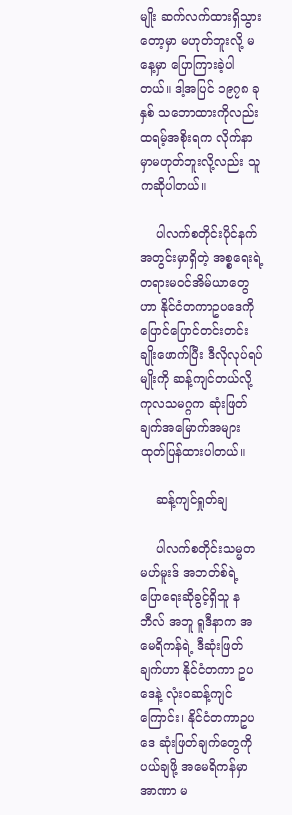မျိုး ဆက်လက်ထားရှိသွားတော့မှာ မဟုတ်ဘူးလို့ မနေ့မှာ ပြောကြားခဲ့ပါတယ်။ ဒါ့အပြင် ၁၉၇၈ ခုနှစ် သဘောထားကိုလည်း ထရမ့်အစိုးရက လိုက်နာမှာမဟုတ်ဘူးလို့လည်း သူကဆိုပါတယ်။

    ပါလက်စတိုင်းပိုင်နက်အတွင်းမှာရှိတဲ့ အစ္စရေးရဲ့ တရားမဝင်အိမ်ယာတွေဟာ နိုင်ငံတကာဥပဒေကို ပြောင်ပြောင်တင်းတင်း ချိုးဖောက်ပြီး ဒီလိုလုပ်ရပ်မျိုးကို ဆန့်ကျင်တယ်လို့ ကုလသမဂ္ဂက ဆုံးဖြတ်ချက်အမြောက်အများ ထုတ်ပြန်ထားပါတယ်။

    ဆန့်ကျင်ရှုတ်ချ

    ပါလက်စတိုင်းသမ္မတ မဟ်မူးဒ် အဘတ်စ်ရဲ့ ပြောရေးဆိုခွင့်ရှိသူ နဘီလ် အဘူ ရူဒီနာက အမေရိကန်ရဲ့ ဒီဆုံးဖြတ်ချက်ဟာ နိုင်ငံတကာ ဥပဒေနဲ့ လုံး၀ဆန့်ကျင်ကြောင်း၊ နိုင်ငံတကာဥပဒေ ဆုံးဖြတ်ချက်တွေကို ပယ်ချဖို့ အမေရိကန်မှာ အာဏာ မ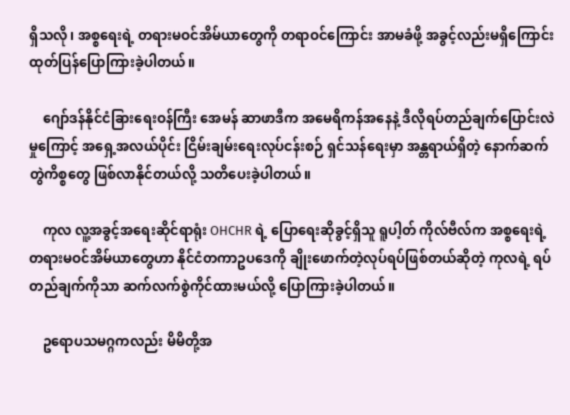ရှိသလို၊ အစ္စရေးရဲ့ တရားမဝင်အိမ်ယာတွေကို တရာဝင်ကြောင်း အာမခံဖို့ အခွင့်လည်းမရှိကြောင်း ထုတ်ပြန်ပြောကြားခဲ့ပါတယ်။

    ဂျော်ဒန်နိုင်ငံခြားရေးဝန်ကြီး အေမန် ဆာဖာဒီက အမေရိကန်အနေနဲ့ ဒီလိုရပ်တည်ချက်ပြောင်းလဲမှုကြောင့် အရှေ့အလယ်ပိုင်း ငြိမ်းချမ်းရေးလုပ်ငန်းစဉ် ရှင်သန်ရေးမှာ အန္တရာယ်ရှိတဲ့ နောက်ဆက်တွဲကိစ္စတွေ ဖြစ်လာနိုင်တယ်လို့ ‌သတိပေးခဲ့ပါတယ်။

    ကုလ လူ့အခွင့်အရေးဆိုင်ရာရုံး OHCHR ရဲ့ ပြောရေးဆိုခွင့်ရှိသူ ရူပါ့တ် ကိုလ်ဗီလ်က အစ္စရေးရဲ့ တရားမဝင်အိမ်ယာတွေဟာ နိုင်ငံတကာဥပဒေကို ချိုးဖောက်တဲ့လုပ်ရပ်ဖြစ်တယ်ဆိုတဲ့ ကုလရဲ့ ရပ်တည်ချက်ကိုသာ ဆက်လက်စွဲကိုင်ထားမယ်လို့ ပြောကြားခဲ့ပါတယ်။

    ဥရောပသမဂ္ဂကလည်း မိမိတို့အ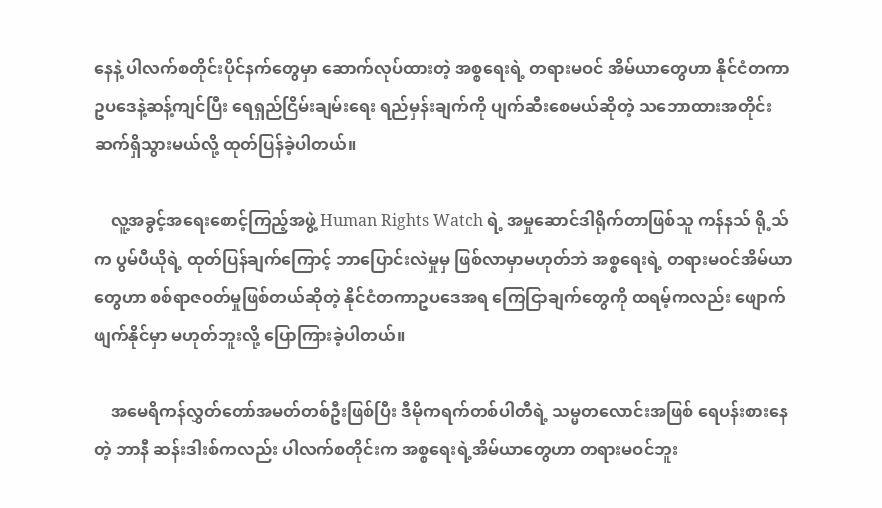နေနဲ့ ပါလက်စတိုင်းပိုင်နက်တွေမှာ ဆောက်လုပ်ထားတဲ့ အစ္စရေးရဲ့ တရားမဝင် အိမ်ယာတွေဟာ နိုင်ငံတကာ ဥပဒေနဲ့ဆန့်ကျင်ပြီး ရေရှည်ငြိမ်းချမ်းရေး ရည်မှန်းချက်ကို ပျက်ဆီးစေမယ်ဆိုတဲ့ သဘောထားအတိုင်း ဆက်ရှိသွားမယ်လို့ ထုတ်ပြန်ခဲ့ပါတယ်။

    လူ့အခွင့်အရေးစောင့်ကြည့်အဖွဲ့ Human Rights Watch ရဲ့ အမှုဆောင်ဒါရိုက်တာဖြစ်သူ ကန်နသ် ရို့သ်က ပွမ်ပီယိုရဲ့ ထုတ်ပြန်ချက်ကြောင့် ဘာပြောင်းလဲမှုမှ ဖြစ်လာမှာမဟုတ်ဘဲ အစ္စရေးရဲ့ တရားမဝင်အိမ်ယာတွေဟာ စစ်ရာဇဝတ်မှုဖြစ်တယ်ဆိုတဲ့ နိုင်ငံတကာဥပဒေအရ ကြေငြာချက်တွေကို ထရမ့်ကလည်း ဖျောက်ဖျက်နိုင်မှာ မဟုတ်ဘူးလို့ ပြောကြားခဲ့ပါတယ်။

    အမေရိကန်လွှတ်တော်အမတ်တစ်ဦးဖြစ်ပြီး ဒီမိုကရက်တစ်ပါတီရဲ့ သမ္မတလောင်းအဖြစ် ရေပန်းစားနေတဲ့ ဘာနီ ဆန်းဒါးစ်ကလည်း ပါလက်စတိုင်းက အစ္စရေးရဲ့အိမ်ယာတွေဟာ တရားမဝင်ဘူး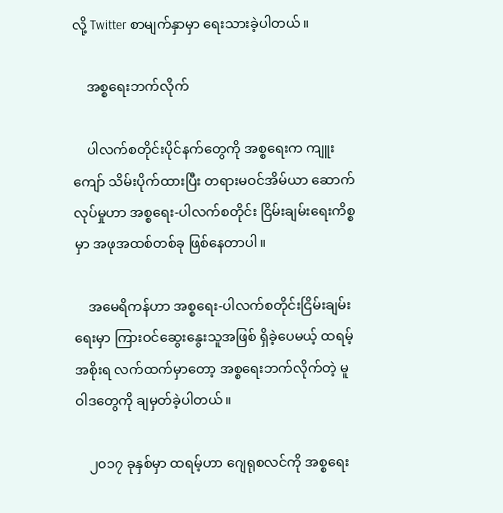လို့ Twitter စာမျက်နှာမှာ ရေးသားခဲ့ပါတယ်။

    အစ္စရေးဘက်လိုက်

    ပါလက်စတိုင်းပိုင်နက်တွေကို အစ္စရေးက ကျူးကျော် သိမ်းပိုက်ထားပြီး တရားမဝင်အိမ်ယာ ဆောက်လုပ်မှုဟာ အစ္စရေး-ပါလက်စတိုင်း ငြိမ်းချမ်းရေးကိစ္စမှာ အဖုအထစ်တစ်ခု ဖြစ်နေတာပါ။

    အမေရိကန်ဟာ အစ္စရေး-ပါလက်စတိုင်းငြိမ်းချမ်းရေးမှာ ကြားဝင်ဆွေးနွေးသူအဖြစ် ရှိခဲ့ပေမယ့် ထရမ့်အစိုးရ လက်ထက်မှာတော့ အစ္စရေးဘက်လိုက်တဲ့ မူဝါဒတွေကို ချမှတ်ခဲ့ပါတယ်။

    ၂၀၁၇ ခုနှစ်မှာ ထရမ့်ဟာ ဂျေရုစလင်ကို အစ္စရေး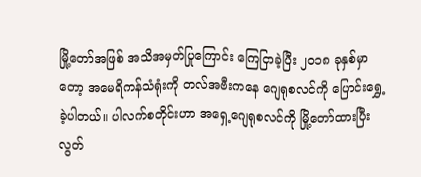မြို့တော်အဖြစ် အသိအမှတ်ပြုကြောင်း ကြေငြာခဲ့ပြီး ၂၀၁၈ ခုနှစ်မှာတော့ အမေရိကန်သံရုံးကို တလ်အဗီးကနေ ဂျေရုစလင်ကို ပြောင်းရွှေ့ခဲ့ပါတယ်။ ပါလက်စတိုင်းဟာ အရှေ့ဂျေရုစလင်ကို မြို့တော်ထားပြီး လွတ်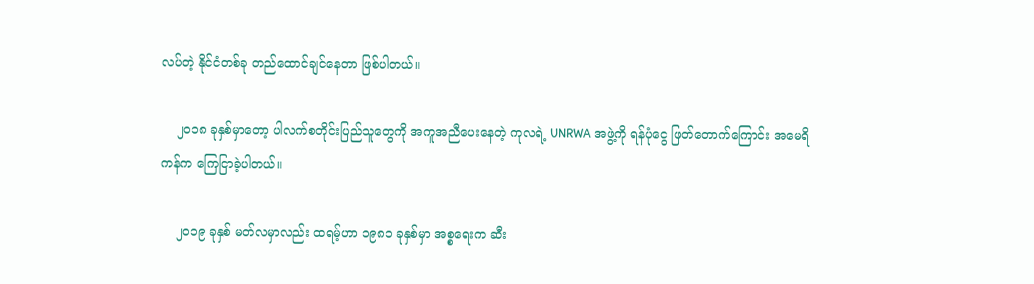လပ်တဲ့ နိုင်ငံတစ်ခု တည်ထောင်ချင်နေတာ ဖြစ်ပါတယ်။

    ၂၀၁၈ ခုနှစ်မှာတော့ ပါလက်စတိုင်းပြည်သူတွေကို အကူအညီပေးနေတဲ့ ကုလရဲ့ UNRWA အဖွဲ့ကို ရန်ပုံငွေ ဖြတ်တောက်ကြောင်း အမေရိကန်က ကြေငြာခဲ့ပါတယ်။

    ၂၀၁၉ ခုနှစ် မတ်လမှာလည်း ထရမ့်ဟာ ၁၉၈၁ ခုနှစ်မှာ အစ္စရေးက ဆီး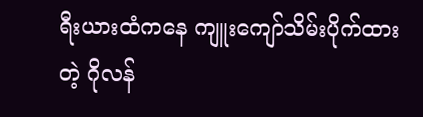ရီးယားထံကနေ ကျူးကျော်သိမ်းပိုက်ထားတဲ့ ဂိုလန်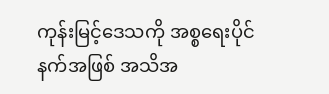ကုန်းမြင့်ဒေသကို အစ္စရေးပိုင်နက်အဖြစ် အသိအ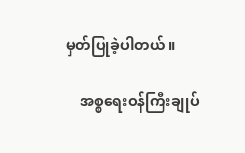မှတ်ပြုခဲ့ပါတယ်။

    အစ္စရေးဝန်ကြီးချုပ်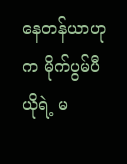နေတန်ယာဟုက မိုက်ပွမ်ပီယိုရဲ့ မ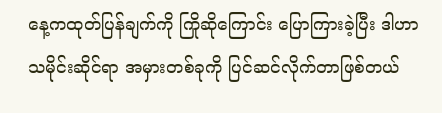နေ့ကထုတ်ပြန်ချက်ကို ကြိုဆိုကြောင်း ပြောကြားခဲ့ပြီး ဒါဟာ သမိုင်းဆိုင်ရာ အမှားတစ်ခုကို ပြင်ဆင်လိုက်တာဖြစ်တယ်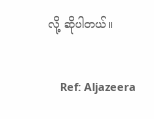လို့ ဆိုပါတယ်။

    Ref: Aljazeera